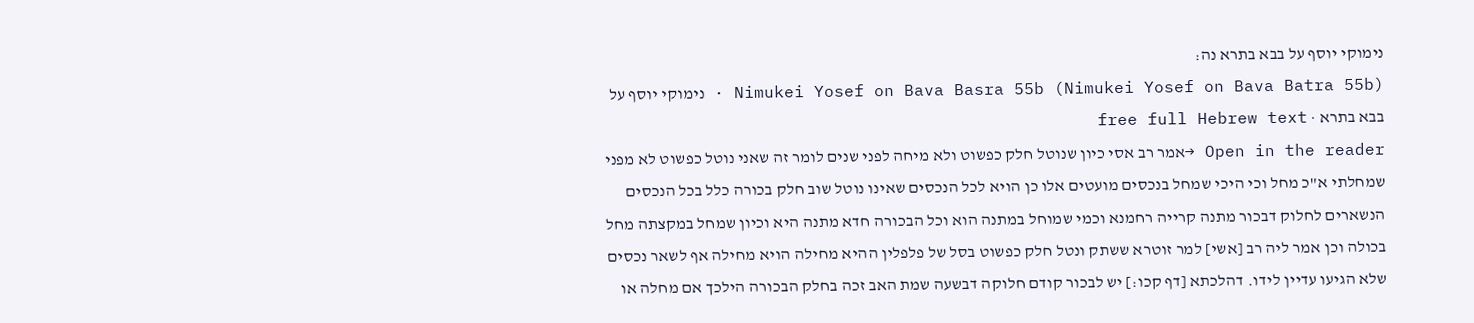נימוקי יוסף על בבא בתרא נה:
Nimukei Yosef on Bava Basra 55b (Nimukei Yosef on Bava Batra 55b) · נימוקי יוסף על בבא בתרא · free full Hebrew text
Open in the reader →אמר רב אסי כיון שנוטל חלק כפשוט ולא מיחה לפני שנים לומר זה שאני נוטל כפשוט לא מפני שמחלתי א"כ מחל וכי היכי שמחל בנכסים מועטים אלו כן הויא לכל הנכסים שאינו נוטל שוב חלק בכורה כלל בכל הנכסים הנשארים לחלוק דבכור מתנה קרייה רחמנא וכמי שמוחל במתנה הוא וכל הבכורה חדא מתנה היא וכיון שמחל במקצתה מחל בכולה וכן אמר ליה רב [אשי] למר זוטרא ששתק ונטל חלק כפשוט בסל של פלפלין ההיא מחילה הויא מחילה אף לשאר נכסים שלא הגיעו עדיין לידו. דהלכתא [דף קכו:] יש לבכור קודם חלוקה דבשעה שמת האב זכה בחלק הבכורה הילכך אם מחלה או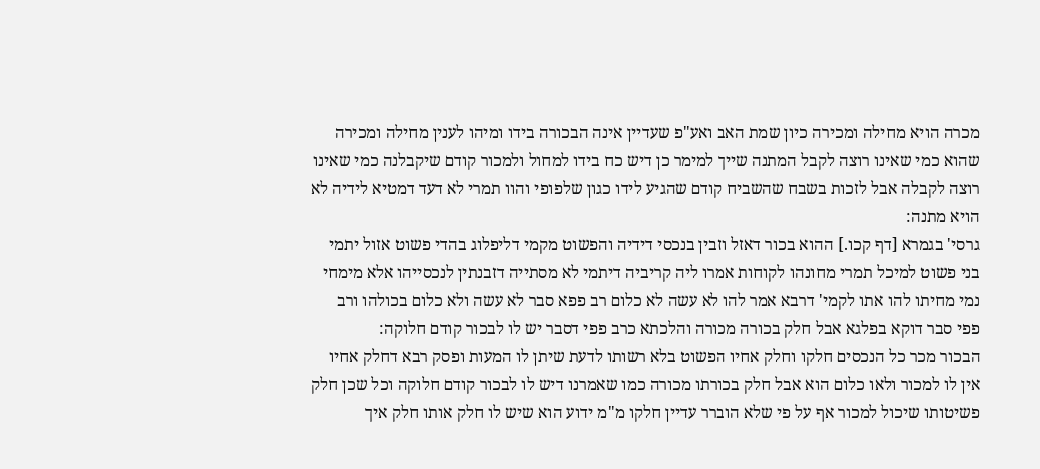מכרה הויא מחילה ומכירה כיון שמת האב ואע"פ שעדיין אינה הבכורה בידו ומיהו לענין מחילה ומכירה שהוא כמי שאינו רוצה לקבל המתנה שייך למימר כן דיש כח בידו למחול ולמכור קודם שיקבלנה כמי שאינו רוצה לקבלה אבל לזכות בשבח שהשביח קודם שהגיע לידו כגון שלפופי והוו תמרי לא דעד דמטיא לידיה לא הויא מתנה:
גרסי' בגמרא [דף קכו.] ההוא בכור דאזל וזבין בנכסי דידיה והפשוט מקמי דליפלוג בהדי פשוט אזול יתמי בני פשוט למיכל תמרי מחונהו לקוחות אמרו ליה קריביה דיתמי לא מסתייה דזבנתין לנכסייהו אלא מימחי נמי מחיתו להו אתו לקמי' דרבא אמר להו לא עשה לא כלום רב פפא סבר לא עשה ולא כלום בכולהו ורב פפי סבר דוקא בפלגא אבל חלק בכורה מכורה והלכתא כרב פפי דסבר יש לו לבכור קודם חלוקה:
הבכור מכר כל הנכסים חלקו וחלק אחיו הפשוט בלא רשותו לדעת שיתן לו המעות ופסק רבא דחלק אחיו אין לו למכור ולאו כלום הוא אבל חלק בכורתו מכורה כמו שאמרנו דיש לו לבכור קודם חלוקה וכל שכן חלק פשיטותו שיכול למכור אף על פי שלא הוברר עדיין חלקו מ"מ ידוע הוא שיש לו חלק אותו חלק איך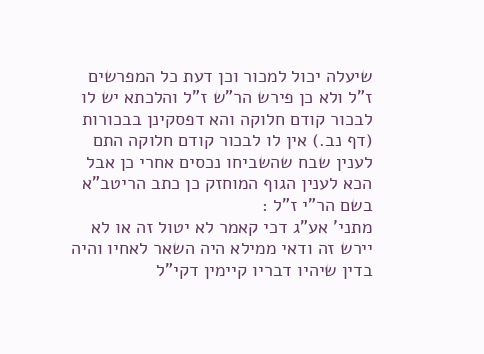שיעלה יכול למכור וכן דעת כל המפרשים ז"ל ולא כן פירש הר"ש ז"ל והלכתא יש לו לבכור קודם חלוקה והא דפסקינן בבכורות (דף נב.) אין לו לבכור קודם חלוקה התם לענין שבח שהשביחו נכסים אחרי כן אבל הכא לענין הגוף המוחזק כן כתב הריטב"א בשם הר"י ז"ל :
מתני' אע"ג דכי קאמר לא יטול זה או לא יירש זה ודאי ממילא היה השאר לאחיו והיה בדין שיהיו דבריו קיימין דקי"ל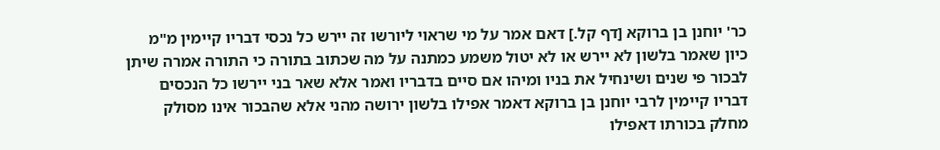כר' יוחנן בן ברוקא [דף קל.] דאם אמר על מי שראוי ליורשו זה יירש כל נכסי דבריו קיימין מ"מ כיון שאמר בלשון לא יירש או לא יטול משמע כמתנה על מה שכתוב בתורה כי התורה אמרה שיתן לבכור פי שנים ושינחיל את בניו ומיהו אם סיים בדבריו ואמר אלא שאר בני יירשו כל הנכסים דבריו קיימין לרבי יוחנן בן ברוקא דאמר אפילו בלשון ירושה מהני אלא שהבכור אינו מסולק מחלק בכורתו דאפילו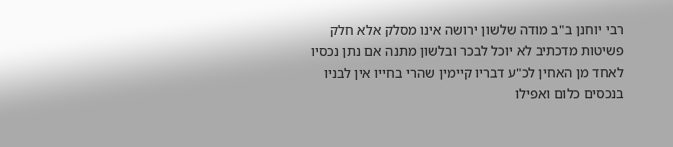רבי יוחנן ב"ב מודה שלשון ירושה אינו מסלק אלא חלק פשיטות מדכתיב לא יוכל לבכר ובלשון מתנה אם נתן נכסיו לאחד מן האחין לכ"ע דבריו קיימין שהרי בחייו אין לבניו בנכסים כלום ואפילו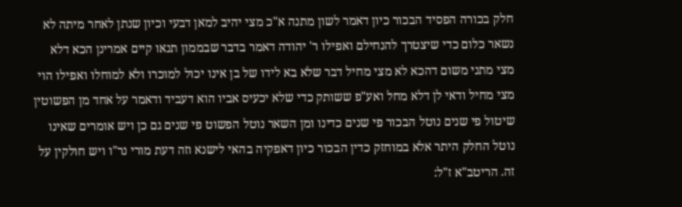חלק בכורה הפסיד הבכור כיון דאמר לשון מתנה א"כ מצי יהיב למאן דבעי וכיון שנתן לאחר מיתה לא נשאר כלום כדי שיצטרך להנחילם ואפילו ר' יהודה דאמר בדבר שבממון תנאו קיים אמרינן הכא דלא מצי מתני משום דהכא לא מצי מחיל דבר שלא בא לידו של בן אינו יכול למוכרו ולא למוחלו ואפילו הוי מצי מחיל ודאי לן דלא מחל ואע"פ ששותק כדי שלא יכעיס אביו הוא דעביד ודאמר על אחד מן הפשוטין שיטול פי שנים נוטל הבכור פי שנים כדינו ומן השאר נוטל הפשוט פי שנים גם כן ויש אומרים שאינו נוטל החלק היתר אלא במוחזק כדין הבכור כיון דאפקיה בהאי לישנא וזה דעת מורי נר"ו ויש חולקין על זה. הריטב"א ז"ל: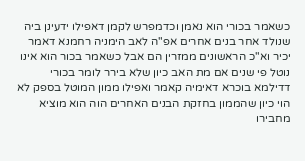כשאמר בכורי הוא נאמן וכדמפרש לקמן דאפילו ידעינן ביה שנולד אחר בנים אחרים אפ"ה לאב הימניה רחמנא דאמר יכיר וא"כ הראשונים ממזרין הם אבל כשאמר בכור הוא אינו נוטל פי שנים אם מת האב כיון שלא בירר לומר בכורי דדילמא בוכרא דאימיה קאמר ואפילו ממון המוטל בספק לא הוי כיון שהממון בחזקת הבנים האחרים הוה הוא מוציא מחבירו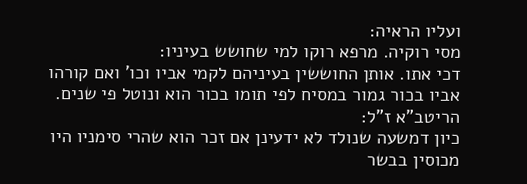ועליו הראיה:
מסי רוקיה. מרפא רוקו למי שחושש בעיניו:
דכי אתו. אותן החוששין בעיניהם לקמי אביו וכו' ואם קורהו אביו בכור גמור במסיח לפי תומו בכור הוא ונוטל פי שנים. הריטב"א ז"ל:
כיון דמשעה שנולד לא ידעינן אם זכר הוא שהרי סימניו היו מכוסין בבשר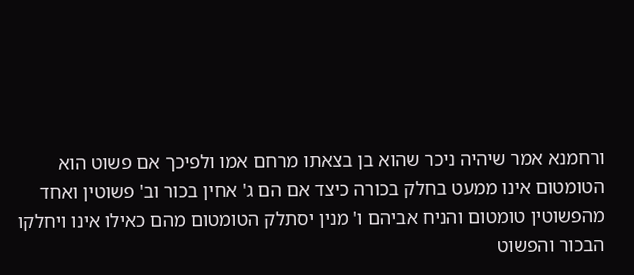ורחמנא אמר שיהיה ניכר שהוא בן בצאתו מרחם אמו ולפיכך אם פשוט הוא הטומטום אינו ממעט בחלק בכורה כיצד אם הם ג' אחין בכור וב' פשוטין ואחד מהפשוטין טומטום והניח אביהם ו' מנין יסתלק הטומטום מהם כאילו אינו ויחלקו הבכור והפשוט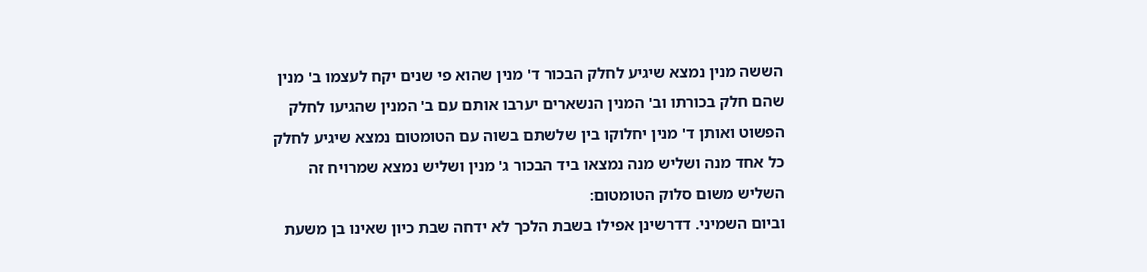הששה מנין נמצא שיגיע לחלק הבכור ד' מנין שהוא פי שנים יקח לעצמו ב' מנין שהם חלק בכורתו וב' המנין הנשארים יערבו אותם עם ב' המנין שהגיעו לחלק הפשוט ואותן ד' מנין יחלוקו בין שלשתם בשוה עם הטומטום נמצא שיגיע לחלק כל אחד מנה ושליש מנה נמצאו ביד הבכור ג' מנין ושליש נמצא שמרויח זה השליש משום סלוק הטומטום:
וביום השמיני. דדרשינן אפילו בשבת הלכך לא ידחה שבת כיון שאינו בן משעת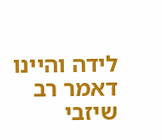לידה והיינו דאמר רב שיזבי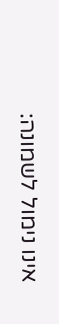אינו נימול לשמונה: